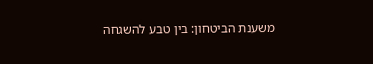משענת הביטחון: בין טבע להשגחה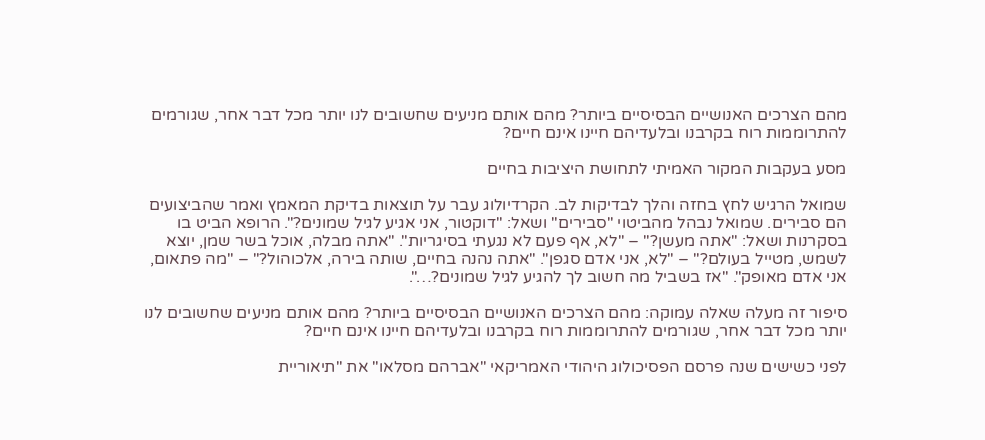מהם הצרכים האנושיים הבסיסיים ביותר? מהם אותם מניעים שחשובים לנו יותר מכל דבר אחר, שגורמים להתרוממות רוח בקרבנו ובלעדיהם חיינו אינם חיים?

מסע בעקבות המקור האמיתי לתחושת היציבות בחיים

שמואל הרגיש לחץ בחזה והלך לבדיקות לב. הקרדיולוג עבר על תוצאות בדיקת המאמץ ואמר שהביצועים הם סבירים. שמואל נבהל מהביטוי "סבירים" ושאל: "דוקטור, אני אגיע לגיל שמונים?". הרופא הביט בו בסקרנות ושאל: "אתה מעשן?" – "לא, אף פעם לא נגעתי בסיגריות". "אתה מבלה, אוכל בשר שמן, יוצא לשמש, מטייל בעולם?" – "לא, אני אדם סגפן". "אתה נהנה בחיים, שותה בירה, אלכוהול?" – "מה פתאום, אני אדם מאופק". "אז בשביל מה חשוב לך להגיע לגיל שמונים?…".

סיפור זה מעלה שאלה עמוקה: מהם הצרכים האנושיים הבסיסיים ביותר? מהם אותם מניעים שחשובים לנו יותר מכל דבר אחר, שגורמים להתרוממות רוח בקרבנו ובלעדיהם חיינו אינם חיים?

לפני כשישים שנה פרסם הפסיכולוג היהודי האמריקאי "אברהם מסלאו" את "תיאוריית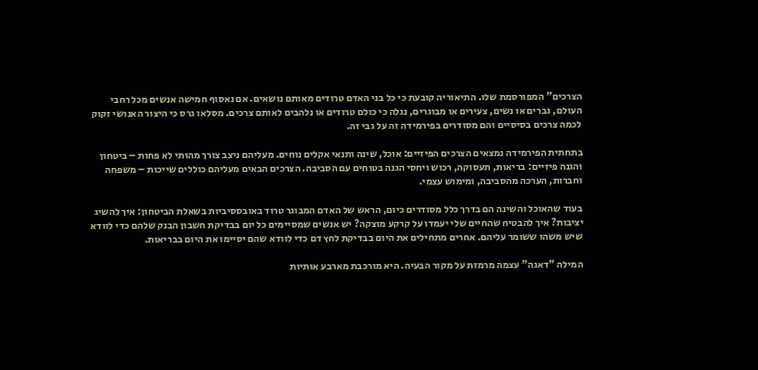הצרכים" המפורסמת שלו. התיאוריה קובעת כי כל בני האדם טרודים מאותם נושאים. אם נאסוף חמישה אנשים מכל רחבי העולם, גברים או נשים, צעירים או מבוגרים, נגלה כי כולם טרודים או נלהבים לאותם צרכים. מסלאו גרס כי היצור האנושי זקוק לכמה צרכים בסיסיים והם מסודרים בפירמידה זה על גבי זה.

בתחתית הפירמידה נמצאים הצרכים הפיזיים: אוכל, שינה ותנאי אקלים נוחים. מעליהם ניצב צורך מהותי לא פחות – ביטחון והגנה פיזיים: בריאות, תעסוקה, רכוש ויחסי הגנה בטוחים עם הסביבה. הצרכים הבאים מעליהם כוללים שייכות – משפחה וחברות, הערכה מהסביבה, ומימוש עצמי.

בעוד שהאוכל והשינה הם בדרך כלל מסודרים כיום, הראש של האדם המבוגר טרוד באובססיביות בשאלת הביטחון: איך להשיג יציבות? איך להבטיח שהחיים שלי יעמדו על קרקע מוצקה? יש אנשים שמסיימים כל יום בבדיקת חשבון הבנק שלהם כדי לוודא שיש משהו ששומר עליהם. אחרים מתחילים את היום בבדיקת לחץ דם כדי לוודא שהם יסיימו את היום בבריאות.

המילה "דאגה" עצמה מרמזת על מקור הבעיה. היא מורכבת מארבע אותיות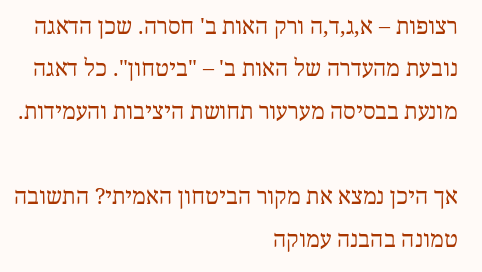רצופות – א,ג,ד,ה ורק האות ב' חסרה. שכן הדאגה נובעת מהעדרה של האות ב' – "ביטחון". כל דאגה מונעת בבסיסה מערעור תחושת היציבות והעמידות.

אך היכן נמצא את מקור הביטחון האמיתי? התשובה טמונה בהבנה עמוקה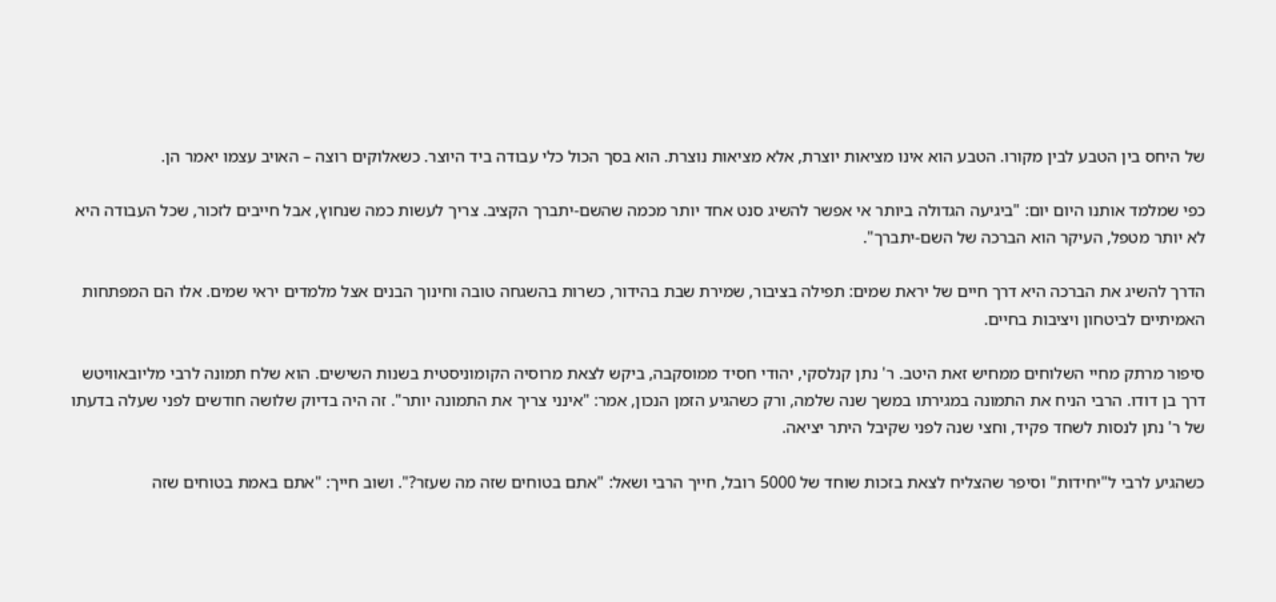של היחס בין הטבע לבין מקורו. הטבע הוא אינו מציאות יוצרת, אלא מציאות נוצרת. הוא בסך הכול כלי עבודה ביד היוצר. כשאלוקים רוצה – האויב עצמו יאמר הן.

כפי שמלמד אותנו היום יום: "ביגיעה הגדולה ביותר אי אפשר להשיג סנט אחד יותר מכמה שהשם-יתברך הקציב. צריך לעשות כמה שנחוץ, אבל חייבים לזכור, שכל העבודה היא לא יותר מטפל, העיקר הוא הברכה של השם-יתברך".

הדרך להשיג את הברכה היא דרך חיים של יראת שמים: תפילה בציבור, שמירת שבת בהידור, כשרות בהשגחה טובה וחינוך הבנים אצל מלמדים יראי שמים. אלו הם המפתחות האמיתיים לביטחון ויציבות בחיים.

סיפור מרתק מחיי השלוחים ממחיש זאת היטב. ר' נתן קנלסקי, יהודי חסיד ממוסקבה, ביקש לצאת מרוסיה הקומוניסטית בשנות השישים. הוא שלח תמונה לרבי מליובאוויטש דרך בן דודו. הרבי הניח את התמונה במגירתו במשך שנה שלמה, ורק כשהגיע הזמן הנכון, אמר: "אינני צריך את התמונה יותר". זה היה בדיוק שלושה חודשים לפני שעלה בדעתו של ר' נתן לנסות לשחד פקיד, וחצי שנה לפני שקיבל היתר יציאה.

כשהגיע לרבי ל"יחידות" וסיפר שהצליח לצאת בזכות שוחד של 5000 רובל, חייך הרבי ושאל: "אתם בטוחים שזה מה שעזר?". ושוב חייך: "אתם באמת בטוחים שזה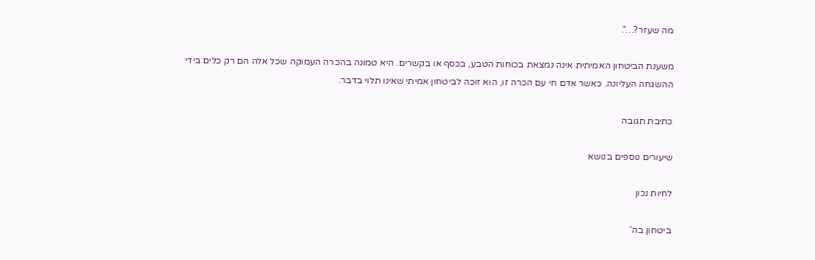מה שעזר?…".

משענת הביטחון האמיתית אינה נמצאת בכוחות הטבע, בכסף או בקשרים. היא טמונה בהכרה העמוקה שכל אלה הם רק כלים בידי ההשגחה העליונה. כאשר אדם חי עם הכרה זו, הוא זוכה לביטחון אמיתי שאינו תלוי בדבר.

כתיבת תגובה

שיעורים נוספים בנושא

לחיות נכון

ביטחון בה'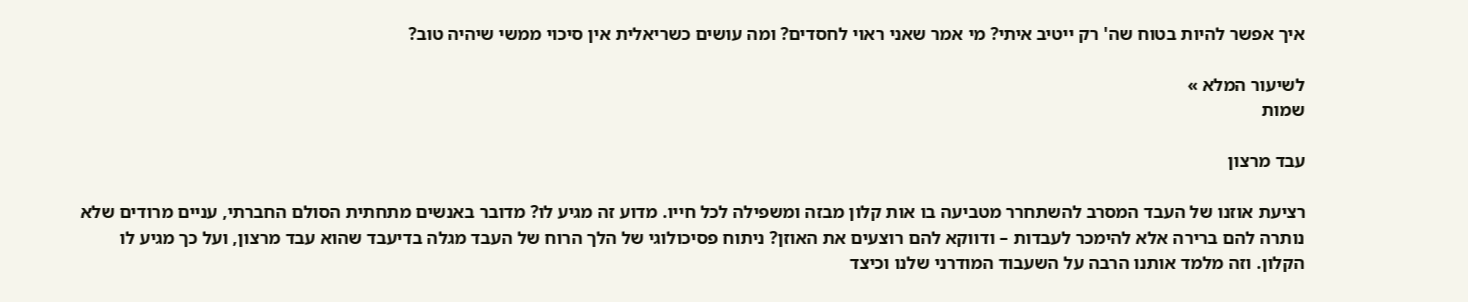איך אפשר להיות בטוח שה' רק ייטיב איתי? מי אמר שאני ראוי לחסדים? ומה עושים כשריאלית אין סיכוי ממשי שיהיה טוב?

לשיעור המלא »
שמות

עבד מרצון

רציעת אוזנו של העבד המסרב להשתחרר מטביעה בו אות קלון מבזה ומשפילה לכל חייו. מדוע זה מגיע לו? מדובר באנשים מתחתית הסולם החברתי, עניים מרודים שלא נותרה להם ברירה אלא להימכר לעבדות – ודווקא להם רוצעים את האוזן? ניתוח פסיכולוגי של הלך הרוח של העבד מגלה בדיעבד שהוא עבד מרצון, ועל כך מגיע לו הקלון. וזה מלמד אותנו הרבה על השעבוד המודרני שלנו וכיצד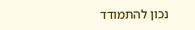נכון להתמודד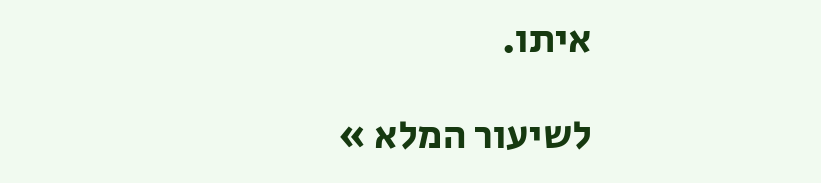איתו.

לשיעור המלא »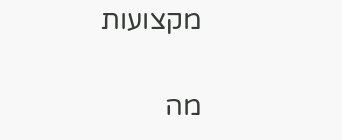מקצועות

מה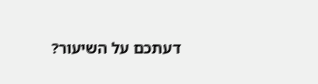דעתכם על השיעור?